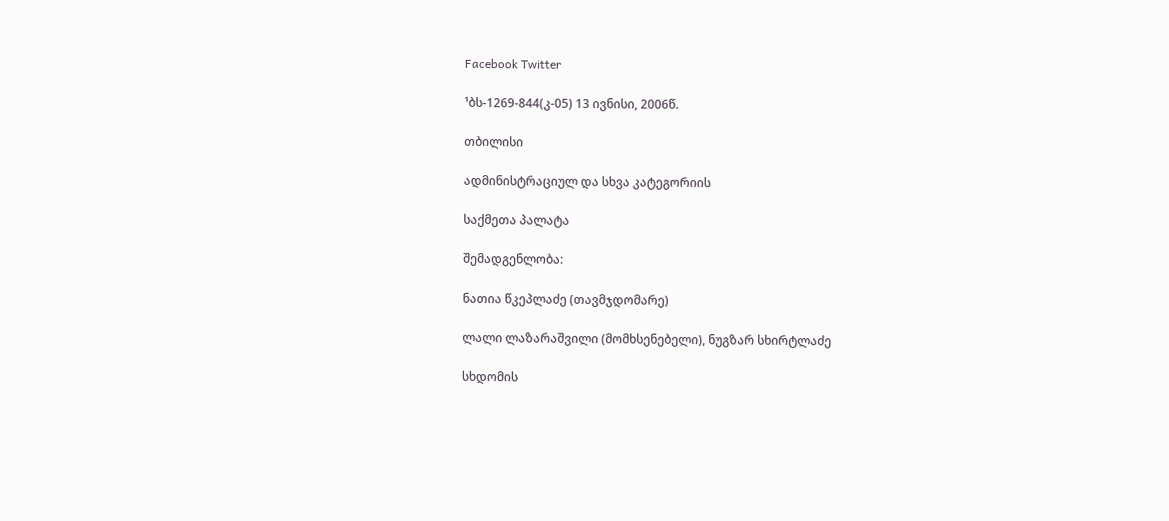Facebook Twitter

¹ბს-1269-844(კ-05) 13 ივნისი, 2006წ.

თბილისი

ადმინისტრაციულ და სხვა კატეგორიის

საქმეთა პალატა

შემადგენლობა:

ნათია წკეპლაძე (თავმჯდომარე)

ლალი ლაზარაშვილი (მომხსენებელი), ნუგზარ სხირტლაძე

სხდომის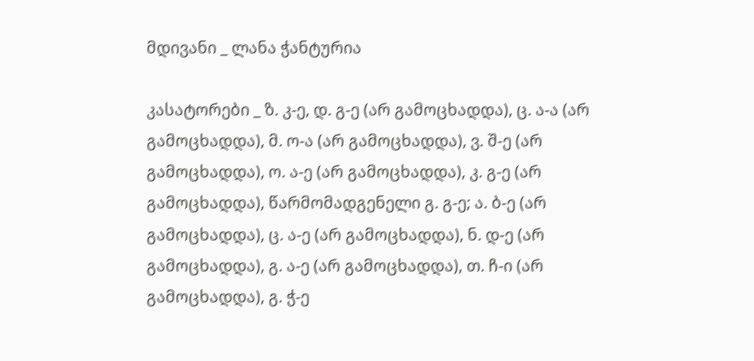მდივანი _ ლანა ჭანტურია

კასატორები _ ზ. კ-ე, დ. გ-ე (არ გამოცხადდა), ც. ა-ა (არ გამოცხადდა), მ. ო-ა (არ გამოცხადდა), ვ. შ-ე (არ გამოცხადდა), ო. ა-ე (არ გამოცხადდა), კ. გ-ე (არ გამოცხადდა), წარმომადგენელი გ. გ-ე; ა. ბ-ე (არ გამოცხადდა), ც. ა-ე (არ გამოცხადდა), ნ. დ-ე (არ გამოცხადდა), გ. ა-ე (არ გამოცხადდა), თ. ჩ-ი (არ გამოცხადდა), გ. ჭ-ე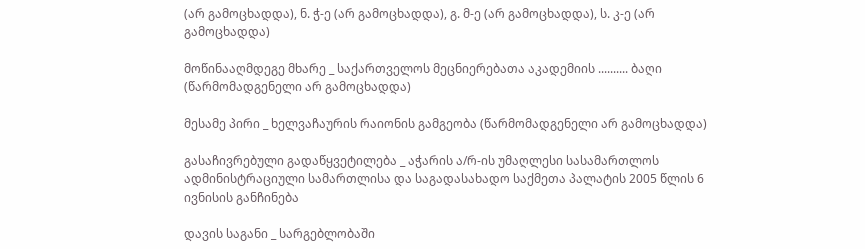(არ გამოცხადდა), ნ. ჭ-ე (არ გამოცხადდა), გ. მ-ე (არ გამოცხადდა), ს. კ-ე (არ გამოცხადდა)

მოწინააღმდეგე მხარე _ საქართველოს მეცნიერებათა აკადემიის .......... ბაღი (წარმომადგენელი არ გამოცხადდა)

მესამე პირი _ ხელვაჩაურის რაიონის გამგეობა (წარმომადგენელი არ გამოცხადდა)

გასაჩივრებული გადაწყვეტილება _ აჭარის ა/რ-ის უმაღლესი სასამართლოს ადმინისტრაციული სამართლისა და საგადასახადო საქმეთა პალატის 2005 წლის 6 ივნისის განჩინება

დავის საგანი _ სარგებლობაში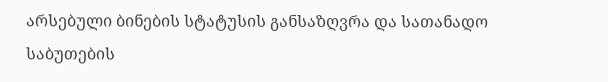არსებული ბინების სტატუსის განსაზღვრა და სათანადო საბუთების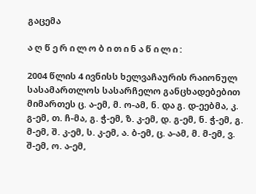გაცემა

ა ღ წ ე რ ი ლ ო ბ ი თ ი ნ ა წ ი ლ ი :

2004 წლის 4 ივნისს ხელვაჩაურის რაიონულ სასამართლოს სასარჩელო განცხადებებით მიმართეს ც. ა-ემ, მ. ო-ამ, ნ. და გ. დ-ეებმა, კ. გ-ემ, თ. ჩ-მა, გ. ჭ-ემ, ზ. კ-ემ, დ. გ-ემ, ნ. ჭ-ემ, გ. მ-ემ, შ. კ-ემ, ს. კ-ემ, ა. ბ-ემ, ც. ა-ამ, მ. მ-ემ, ვ. შ-ემ, ო. ა-ემ,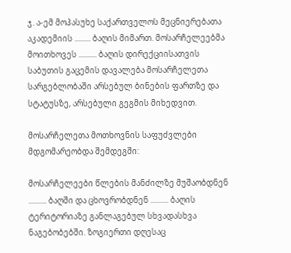ჯ. ა-ემ მოპასუხე საქართველოს მეცნიერებათა აკადემიის ........ ბაღის მიმართ. მოსარჩელეებმა მოითხოვეს ......... ბაღის დირექციისათვის საბუთის გაცემის დავალება მოსარჩელეთა სარგებლობაში არსებულ ბინების ფართზე და სტატუსზე, არსებული გეგმის მიხედვით.

მოსარჩელეთა მოთხოვნის საფუძვლები მდგომარეობდა შემდეგში:

მოსარჩელეები წლების მანძილზე მუშაობდნენ ......... ბაღში და ცხოვრობდნენ ......... ბაღის ტერიტორიაზე განლაგებულ სხვადასხვა ნაგებობებში. ზოგიერთი დღესაც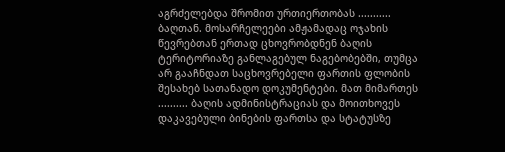აგრძელებდა შრომით ურთიერთობას ........... ბაღთან. მოსარჩელეები ამჟამადაც ოჯახის წევრებთან ერთად ცხოვრობდნენ ბაღის ტერიტორიაზე განლაგებულ ნაგებობებში, თუმცა არ გააჩნდათ საცხოვრებელი ფართის ფლობის შესახებ სათანადო დოკუმენტები. მათ მიმართეს .......... ბაღის ადმინისტრაციას და მოითხოვეს დაკავებული ბინების ფართსა და სტატუსზე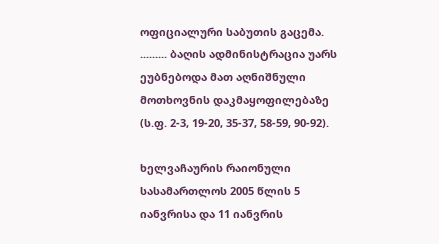ოფიციალური საბუთის გაცემა. ......... ბაღის ადმინისტრაცია უარს ეუბნებოდა მათ აღნიშნული მოთხოვნის დაკმაყოფილებაზე (ს.ფ. 2-3, 19-20, 35-37, 58-59, 90-92).

ხელვაჩაურის რაიონული სასამართლოს 2005 წლის 5 იანვრისა და 11 იანვრის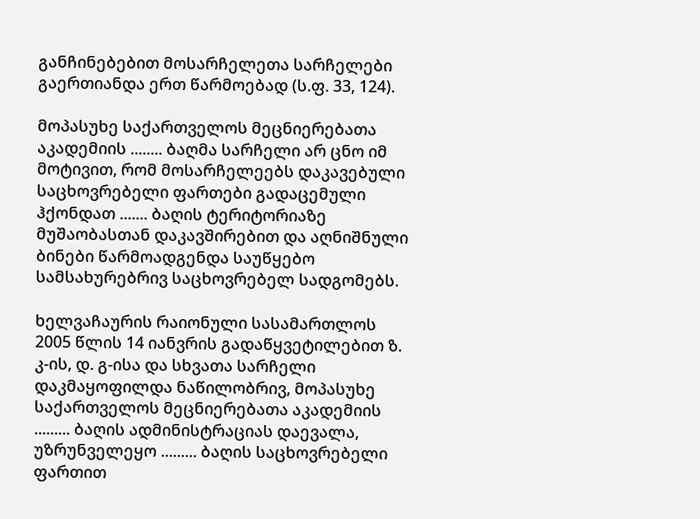განჩინებებით მოსარჩელეთა სარჩელები გაერთიანდა ერთ წარმოებად (ს.ფ. 33, 124).

მოპასუხე საქართველოს მეცნიერებათა აკადემიის ........ ბაღმა სარჩელი არ ცნო იმ მოტივით, რომ მოსარჩელეებს დაკავებული საცხოვრებელი ფართები გადაცემული ჰქონდათ ....... ბაღის ტერიტორიაზე მუშაობასთან დაკავშირებით და აღნიშნული ბინები წარმოადგენდა საუწყებო სამსახურებრივ საცხოვრებელ სადგომებს.

ხელვაჩაურის რაიონული სასამართლოს 2005 წლის 14 იანვრის გადაწყვეტილებით ზ. კ-ის, დ. გ-ისა და სხვათა სარჩელი დაკმაყოფილდა ნაწილობრივ, მოპასუხე საქართველოს მეცნიერებათა აკადემიის ......... ბაღის ადმინისტრაციას დაევალა, უზრუნველეყო ......... ბაღის საცხოვრებელი ფართით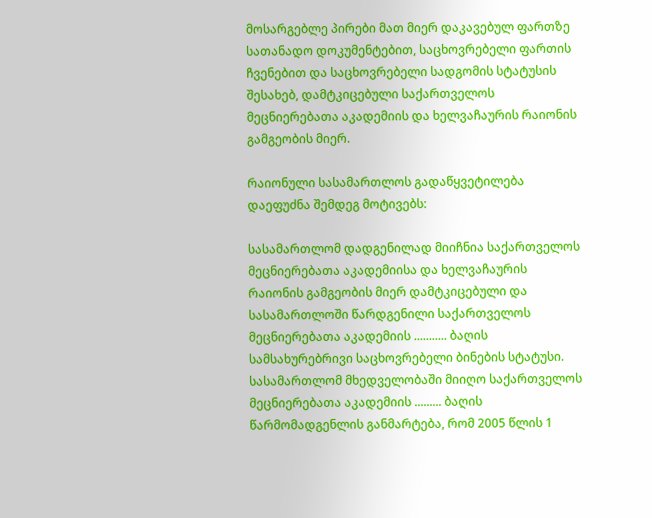მოსარგებლე პირები მათ მიერ დაკავებულ ფართზე სათანადო დოკუმენტებით, საცხოვრებელი ფართის ჩვენებით და საცხოვრებელი სადგომის სტატუსის შესახებ, დამტკიცებული საქართველოს მეცნიერებათა აკადემიის და ხელვაჩაურის რაიონის გამგეობის მიერ.

რაიონული სასამართლოს გადაწყვეტილება დაეფუძნა შემდეგ მოტივებს:

სასამართლომ დადგენილად მიიჩნია საქართველოს მეცნიერებათა აკადემიისა და ხელვაჩაურის რაიონის გამგეობის მიერ დამტკიცებული და სასამართლოში წარდგენილი საქართველოს მეცნიერებათა აკადემიის ........... ბაღის სამსახურებრივი საცხოვრებელი ბინების სტატუსი. სასამართლომ მხედველობაში მიიღო საქართველოს მეცნიერებათა აკადემიის ......... ბაღის წარმომადგენლის განმარტება, რომ 2005 წლის 1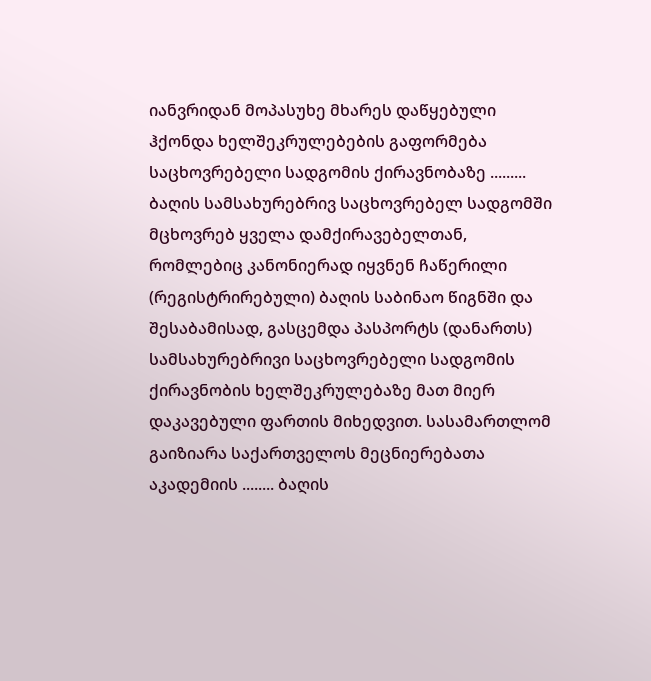იანვრიდან მოპასუხე მხარეს დაწყებული ჰქონდა ხელშეკრულებების გაფორმება საცხოვრებელი სადგომის ქირავნობაზე ......... ბაღის სამსახურებრივ საცხოვრებელ სადგომში მცხოვრებ ყველა დამქირავებელთან, რომლებიც კანონიერად იყვნენ ჩაწერილი (რეგისტრირებული) ბაღის საბინაო წიგნში და შესაბამისად, გასცემდა პასპორტს (დანართს) სამსახურებრივი საცხოვრებელი სადგომის ქირავნობის ხელშეკრულებაზე მათ მიერ დაკავებული ფართის მიხედვით. სასამართლომ გაიზიარა საქართველოს მეცნიერებათა აკადემიის ........ ბაღის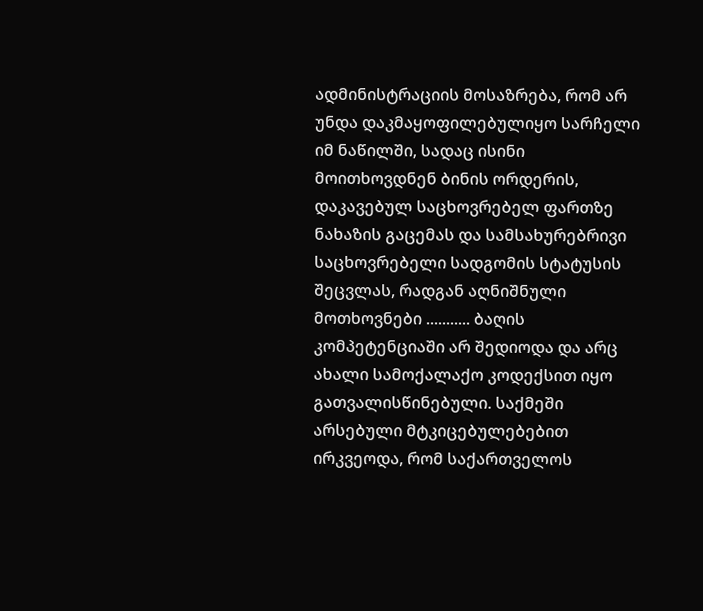ადმინისტრაციის მოსაზრება, რომ არ უნდა დაკმაყოფილებულიყო სარჩელი იმ ნაწილში, სადაც ისინი მოითხოვდნენ ბინის ორდერის, დაკავებულ საცხოვრებელ ფართზე ნახაზის გაცემას და სამსახურებრივი საცხოვრებელი სადგომის სტატუსის შეცვლას, რადგან აღნიშნული მოთხოვნები ........... ბაღის კომპეტენციაში არ შედიოდა და არც ახალი სამოქალაქო კოდექსით იყო გათვალისწინებული. საქმეში არსებული მტკიცებულებებით ირკვეოდა, რომ საქართველოს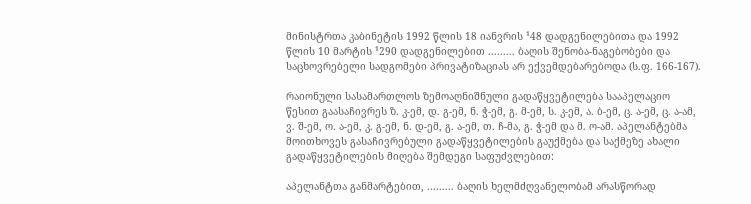მინისტრთა კაბინეტის 1992 წლის 18 იანვრის ¹48 დადგენილებითა და 1992 წლის 10 მარტის ¹290 დადგენილებით ......... ბაღის შენობა-ნაგებობები და საცხოვრებელი სადგომები პრივატიზაციას არ ექვემდებარებოდა (ს.ფ. 166-167).

რაიონული სასამართლოს ზემოაღნიშნული გადაწყვეტილება სააპელაციო წესით გაასაჩივრეს ზ. კ-ემ, დ. გ-ემ, ნ. ჭ-ემ, გ. მ-ემ, ს. კ-ემ, ა. ბ-ემ, ც. ა-ემ, ც. ა-ამ, ვ. შ-ემ, ო. ა-ემ, კ. გ-ემ, ნ. დ-ემ, გ. ა-ემ, თ. ჩ-მა, გ. ჭ-ემ და მ. ო-ამ. აპელანტებმა მოითხოვეს გასაჩივრებული გადაწყვეტილების გაუქმება და საქმეზე ახალი გადაწყვეტილების მიღება შემდეგი საფუძვლებით:

აპელანტთა განმარტებით, ......... ბაღის ხელმძღვანელობამ არასწორად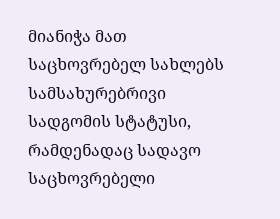მიანიჭა მათ საცხოვრებელ სახლებს სამსახურებრივი სადგომის სტატუსი, რამდენადაც სადავო საცხოვრებელი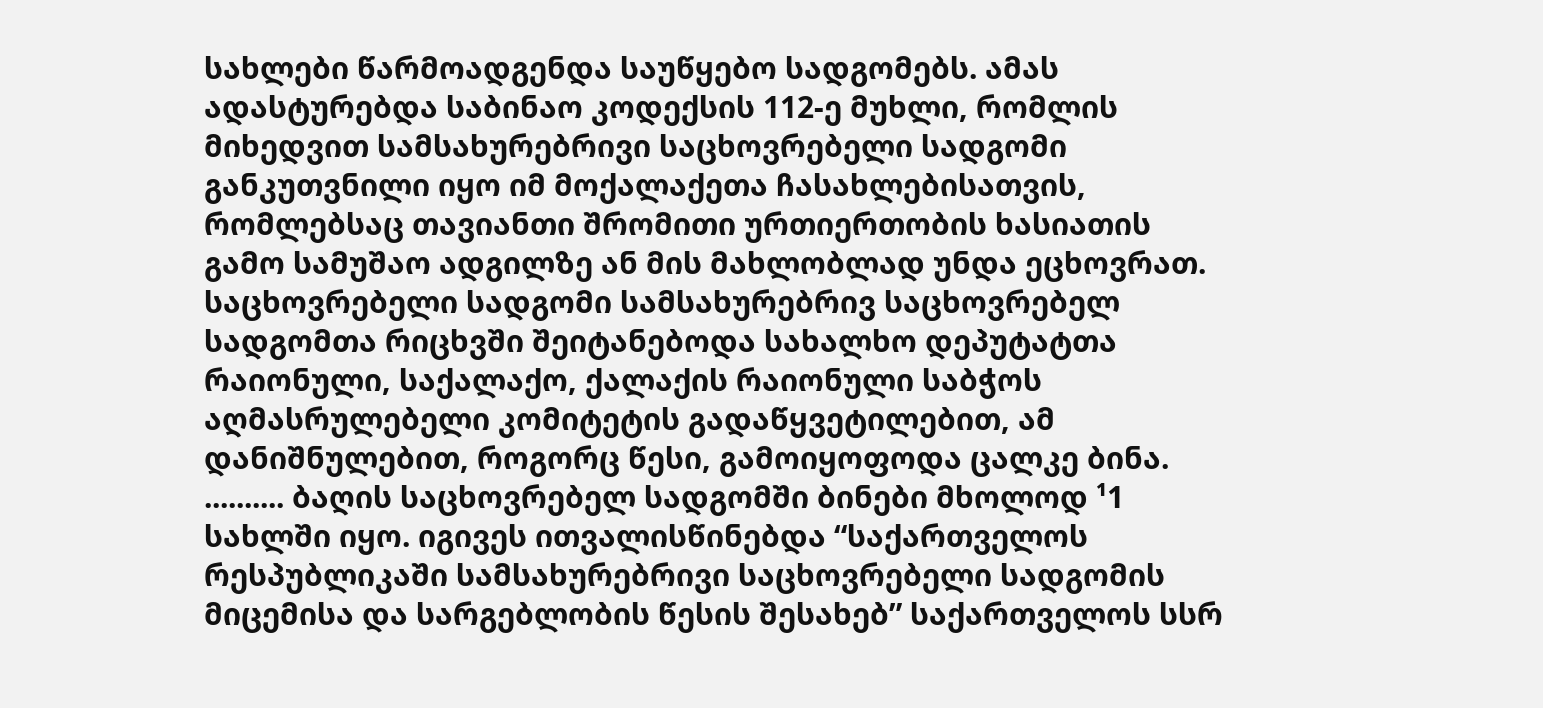სახლები წარმოადგენდა საუწყებო სადგომებს. ამას ადასტურებდა საბინაო კოდექსის 112-ე მუხლი, რომლის მიხედვით სამსახურებრივი საცხოვრებელი სადგომი განკუთვნილი იყო იმ მოქალაქეთა ჩასახლებისათვის, რომლებსაც თავიანთი შრომითი ურთიერთობის ხასიათის გამო სამუშაო ადგილზე ან მის მახლობლად უნდა ეცხოვრათ. საცხოვრებელი სადგომი სამსახურებრივ საცხოვრებელ სადგომთა რიცხვში შეიტანებოდა სახალხო დეპუტატთა რაიონული, საქალაქო, ქალაქის რაიონული საბჭოს აღმასრულებელი კომიტეტის გადაწყვეტილებით, ამ დანიშნულებით, როგორც წესი, გამოიყოფოდა ცალკე ბინა. .......... ბაღის საცხოვრებელ სადგომში ბინები მხოლოდ ¹1 სახლში იყო. იგივეს ითვალისწინებდა “საქართველოს რესპუბლიკაში სამსახურებრივი საცხოვრებელი სადგომის მიცემისა და სარგებლობის წესის შესახებ” საქართველოს სსრ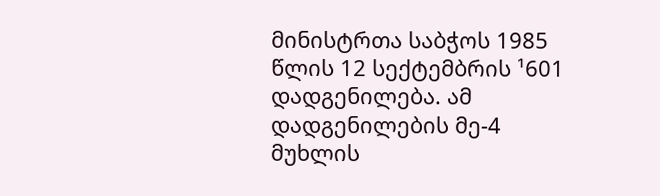მინისტრთა საბჭოს 1985 წლის 12 სექტემბრის ¹601 დადგენილება. ამ დადგენილების მე-4 მუხლის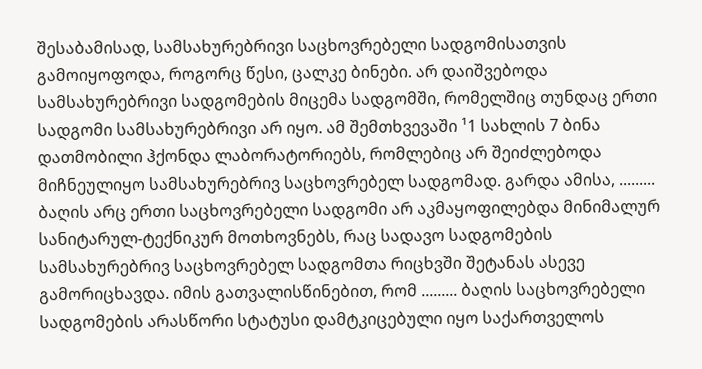შესაბამისად, სამსახურებრივი საცხოვრებელი სადგომისათვის გამოიყოფოდა, როგორც წესი, ცალკე ბინები. არ დაიშვებოდა სამსახურებრივი სადგომების მიცემა სადგომში, რომელშიც თუნდაც ერთი სადგომი სამსახურებრივი არ იყო. ამ შემთხვევაში ¹1 სახლის 7 ბინა დათმობილი ჰქონდა ლაბორატორიებს, რომლებიც არ შეიძლებოდა მიჩნეულიყო სამსახურებრივ საცხოვრებელ სადგომად. გარდა ამისა, ......... ბაღის არც ერთი საცხოვრებელი სადგომი არ აკმაყოფილებდა მინიმალურ სანიტარულ-ტექნიკურ მოთხოვნებს, რაც სადავო სადგომების სამსახურებრივ საცხოვრებელ სადგომთა რიცხვში შეტანას ასევე გამორიცხავდა. იმის გათვალისწინებით, რომ ......... ბაღის საცხოვრებელი სადგომების არასწორი სტატუსი დამტკიცებული იყო საქართველოს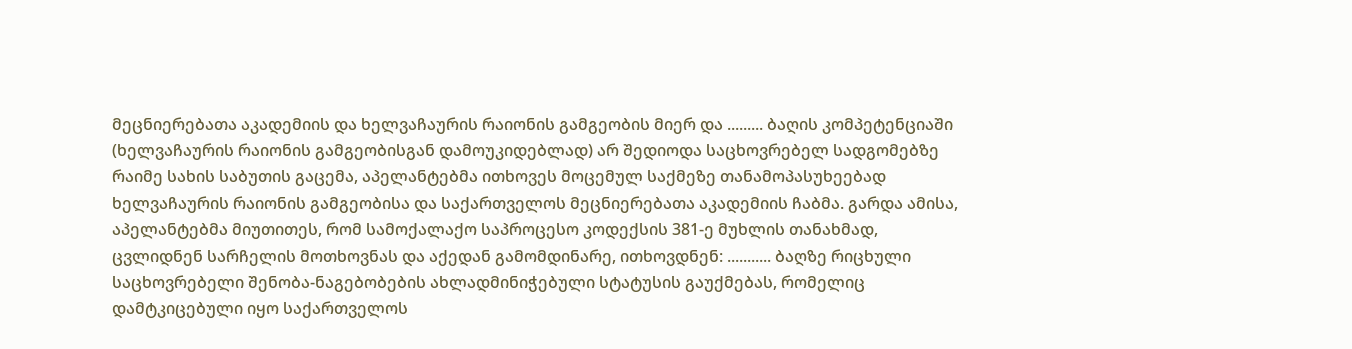მეცნიერებათა აკადემიის და ხელვაჩაურის რაიონის გამგეობის მიერ და ......... ბაღის კომპეტენციაში (ხელვაჩაურის რაიონის გამგეობისგან დამოუკიდებლად) არ შედიოდა საცხოვრებელ სადგომებზე რაიმე სახის საბუთის გაცემა, აპელანტებმა ითხოვეს მოცემულ საქმეზე თანამოპასუხეებად ხელვაჩაურის რაიონის გამგეობისა და საქართველოს მეცნიერებათა აკადემიის ჩაბმა. გარდა ამისა, აპელანტებმა მიუთითეს, რომ სამოქალაქო საპროცესო კოდექსის 381-ე მუხლის თანახმად, ცვლიდნენ სარჩელის მოთხოვნას და აქედან გამომდინარე, ითხოვდნენ: ........... ბაღზე რიცხული საცხოვრებელი შენობა-ნაგებობების ახლადმინიჭებული სტატუსის გაუქმებას, რომელიც დამტკიცებული იყო საქართველოს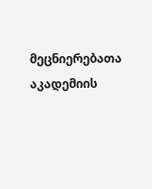მეცნიერებათა აკადემიის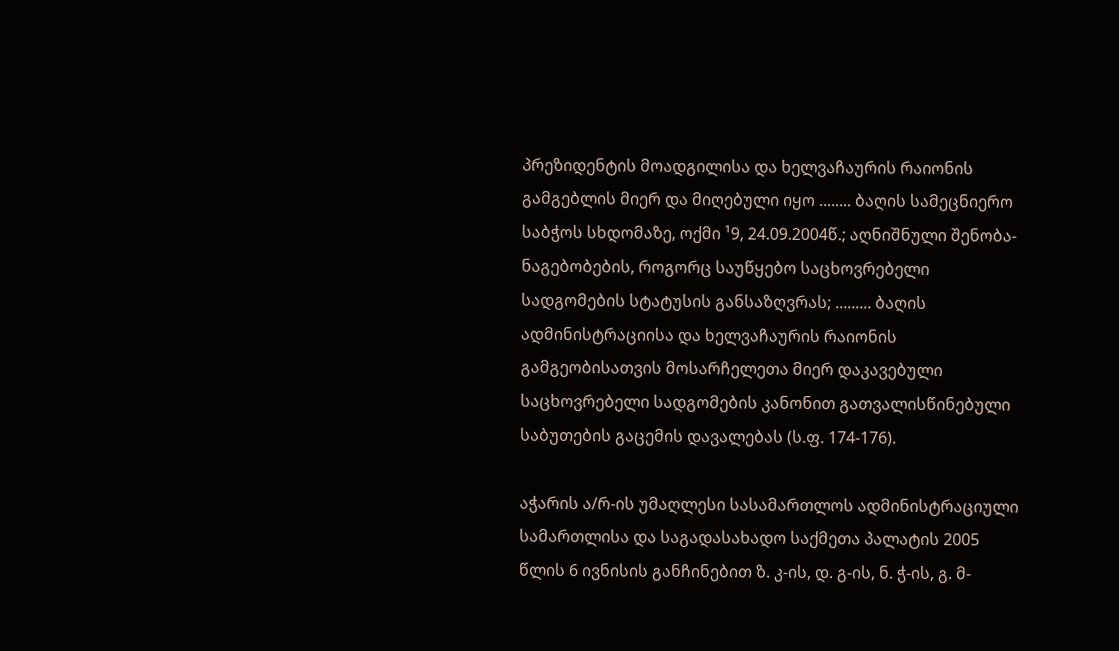პრეზიდენტის მოადგილისა და ხელვაჩაურის რაიონის გამგებლის მიერ და მიღებული იყო ........ ბაღის სამეცნიერო საბჭოს სხდომაზე, ოქმი ¹9, 24.09.2004წ.; აღნიშნული შენობა-ნაგებობების, როგორც საუწყებო საცხოვრებელი სადგომების სტატუსის განსაზღვრას; ......... ბაღის ადმინისტრაციისა და ხელვაჩაურის რაიონის გამგეობისათვის მოსარჩელეთა მიერ დაკავებული საცხოვრებელი სადგომების კანონით გათვალისწინებული საბუთების გაცემის დავალებას (ს.ფ. 174-176).

აჭარის ა/რ-ის უმაღლესი სასამართლოს ადმინისტრაციული სამართლისა და საგადასახადო საქმეთა პალატის 2005 წლის 6 ივნისის განჩინებით ზ. კ-ის, დ. გ-ის, ნ. ჭ-ის, გ. მ-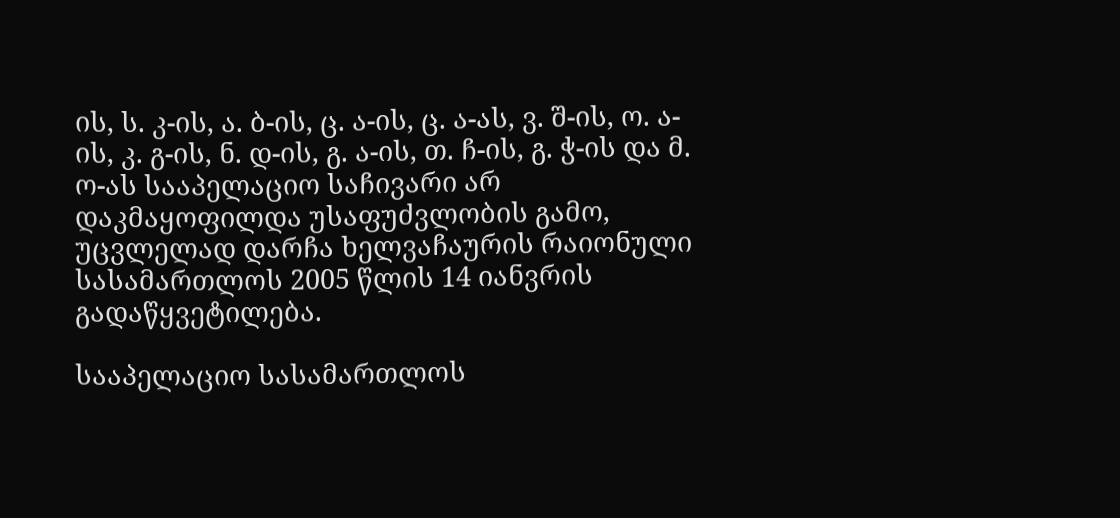ის, ს. კ-ის, ა. ბ-ის, ც. ა-ის, ც. ა-ას, ვ. შ-ის, ო. ა-ის, კ. გ-ის, ნ. დ-ის, გ. ა-ის, თ. ჩ-ის, გ. ჭ-ის და მ. ო-ას სააპელაციო საჩივარი არ დაკმაყოფილდა უსაფუძვლობის გამო, უცვლელად დარჩა ხელვაჩაურის რაიონული სასამართლოს 2005 წლის 14 იანვრის გადაწყვეტილება.

სააპელაციო სასამართლოს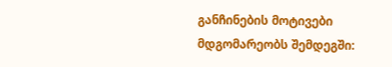განჩინების მოტივები მდგომარეობს შემდეგში: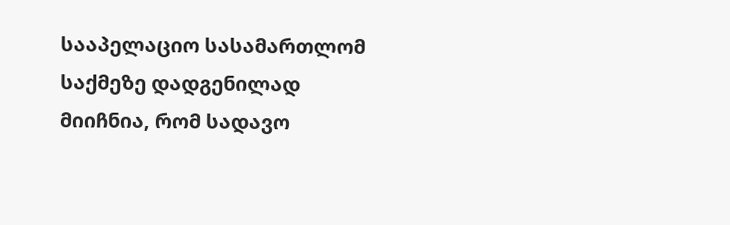სააპელაციო სასამართლომ საქმეზე დადგენილად მიიჩნია, რომ სადავო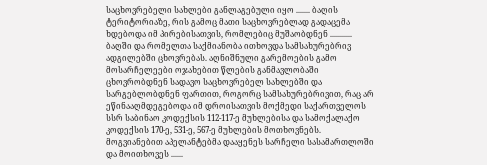საცხოვრებელი სახლები განლაგებული იყო ....... ბაღის ტერიტორიაზე, რის გამოც მათი საცხოვრებლად გადაცემა ხდებოდა იმ პირებისათვის, რომლებიც მუშაობდნენ ........... ბაღში და რომელთა საქმიანობა ითხოვდა სამსახურებრივ ადგილებში ცხოვრებას. აღნიშნული გარემოების გამო მოსარჩელეები ოჯახებით წლების განმავლობაში ცხოვრობდნენ სადავო საცხოვრებელ სახლებში და სარგებლობდნენ ფართით, როგორც სამსახურებრივით, რაც არ ეწინააღმდეგებოდა იმ დროისათვის მოქმედი საქართველოს სსრ საბინაო კოდექსის 112-117-ე მუხლებისა და სამოქალაქო კოდექსის 170-ე, 531-ე, 567-ე მუხლების მოთხოვნებს. მოგვიანებით აპელანტებმა დააყენეს სარჩელი სასამართლოში და მოითხოვეს ......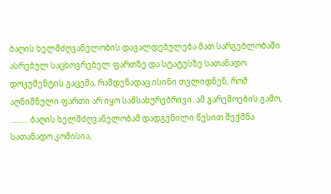ბაღის ხელმძღვანელობის დავალდებულება მათ სარგებლობაში ასრებულ საცხოვრებელ ფართზე და სტატუსზე სათანადო დოკუმენტის გაცემა, რამდენადაც ისინი თვლიდნენ, რომ აღნიშნული ფართი არ იყო სამსახურებრივი. ამ გარემოების გამო, ......... ბაღის ხელმძღვანელობამ დადგენილი წესით შექმნა სათანადო კომისია,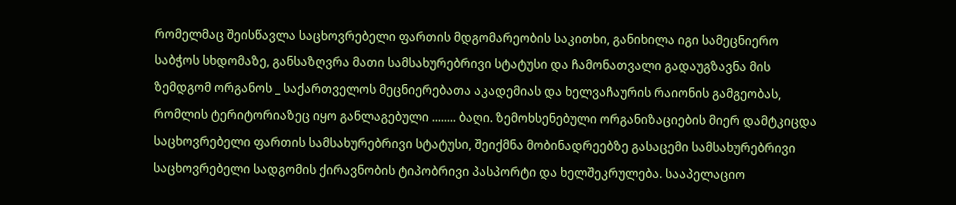რომელმაც შეისწავლა საცხოვრებელი ფართის მდგომარეობის საკითხი, განიხილა იგი სამეცნიერო საბჭოს სხდომაზე, განსაზღვრა მათი სამსახურებრივი სტატუსი და ჩამონათვალი გადაუგზავნა მის ზემდგომ ორგანოს _ საქართველოს მეცნიერებათა აკადემიას და ხელვაჩაურის რაიონის გამგეობას, რომლის ტერიტორიაზეც იყო განლაგებული ........ ბაღი. ზემოხსენებული ორგანიზაციების მიერ დამტკიცდა საცხოვრებელი ფართის სამსახურებრივი სტატუსი, შეიქმნა მობინადრეებზე გასაცემი სამსახურებრივი საცხოვრებელი სადგომის ქირავნობის ტიპობრივი პასპორტი და ხელშეკრულება. სააპელაციო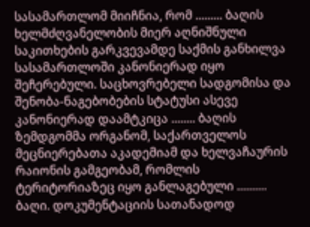სასამართლომ მიიჩნია, რომ ......... ბაღის ხელმძღვანელობის მიერ აღნიშნული საკითხების გარკვევამდე საქმის განხილვა სასამართლოში კანონიერად იყო შეჩერებული. საცხოვრებელი სადგომისა და შენობა-ნაგებობების სტატუსი ასევე კანონიერად დაამტკიცა ........ ბაღის ზემდგომმა ორგანომ, საქართველოს მეცნიერებათა აკადემიამ და ხელვაჩაურის რაიონის გამგეობამ, რომლის ტერიტორიაზეც იყო განლაგებული .......... ბაღი. დოკუმენტაციის სათანადოდ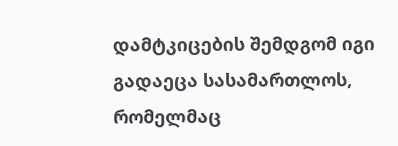დამტკიცების შემდგომ იგი გადაეცა სასამართლოს, რომელმაც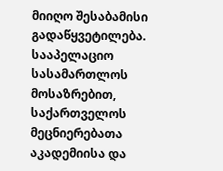მიიღო შესაბამისი გადაწყვეტილება. სააპელაციო სასამართლოს მოსაზრებით, საქართველოს მეცნიერებათა აკადემიისა და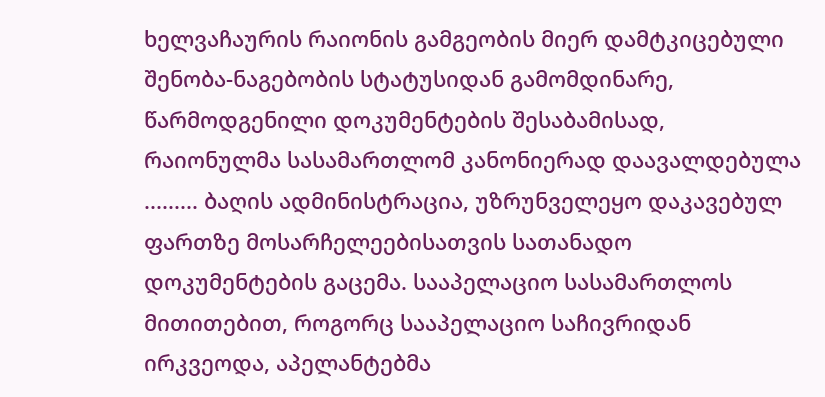ხელვაჩაურის რაიონის გამგეობის მიერ დამტკიცებული შენობა-ნაგებობის სტატუსიდან გამომდინარე, წარმოდგენილი დოკუმენტების შესაბამისად, რაიონულმა სასამართლომ კანონიერად დაავალდებულა ......... ბაღის ადმინისტრაცია, უზრუნველეყო დაკავებულ ფართზე მოსარჩელეებისათვის სათანადო დოკუმენტების გაცემა. სააპელაციო სასამართლოს მითითებით, როგორც სააპელაციო საჩივრიდან ირკვეოდა, აპელანტებმა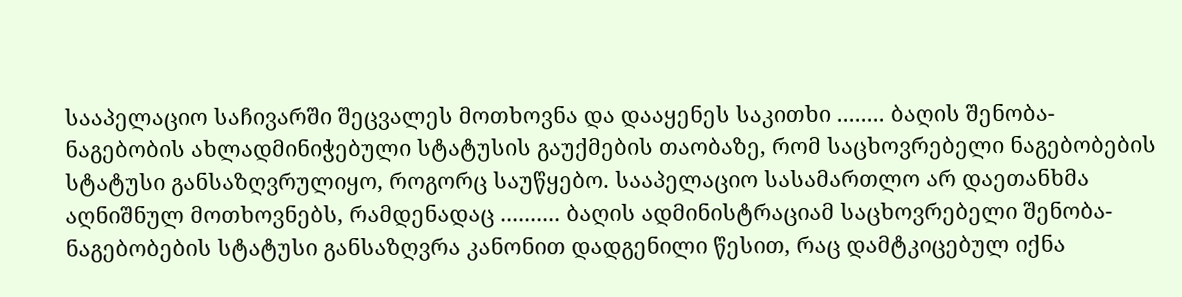სააპელაციო საჩივარში შეცვალეს მოთხოვნა და დააყენეს საკითხი ........ ბაღის შენობა-ნაგებობის ახლადმინიჭებული სტატუსის გაუქმების თაობაზე, რომ საცხოვრებელი ნაგებობების სტატუსი განსაზღვრულიყო, როგორც საუწყებო. სააპელაციო სასამართლო არ დაეთანხმა აღნიშნულ მოთხოვნებს, რამდენადაც .......... ბაღის ადმინისტრაციამ საცხოვრებელი შენობა-ნაგებობების სტატუსი განსაზღვრა კანონით დადგენილი წესით, რაც დამტკიცებულ იქნა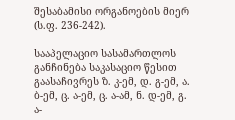შესაბამისი ორგანოების მიერ (ს.ფ. 236-242).

სააპელაციო სასამართლოს განჩინება საკასაციო წესით გაასაჩივრეს ზ. კ-ემ, დ. გ-ემ, ა. ბ-ემ, ც. ა-ემ, ც. ა-ამ, ნ. დ-ემ, გ. ა-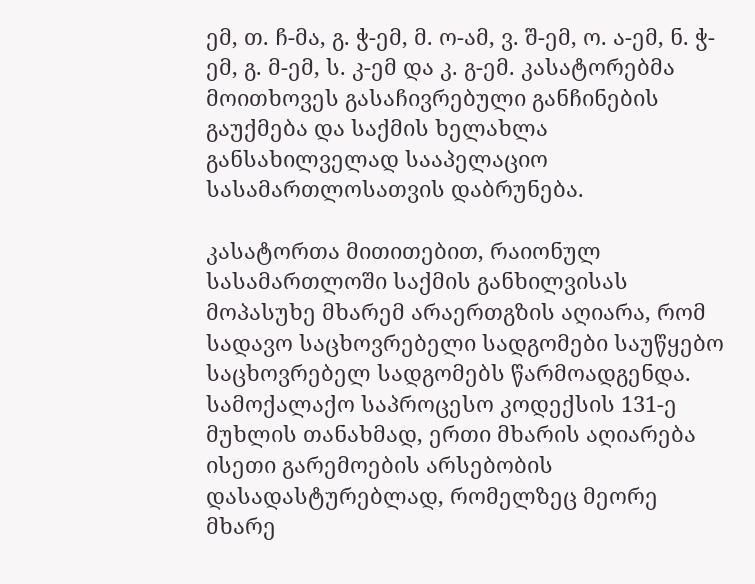ემ, თ. ჩ-მა, გ. ჭ-ემ, მ. ო-ამ, ვ. შ-ემ, ო. ა-ემ, ნ. ჭ-ემ, გ. მ-ემ, ს. კ-ემ და კ. გ-ემ. კასატორებმა მოითხოვეს გასაჩივრებული განჩინების გაუქმება და საქმის ხელახლა განსახილველად სააპელაციო სასამართლოსათვის დაბრუნება.

კასატორთა მითითებით, რაიონულ სასამართლოში საქმის განხილვისას მოპასუხე მხარემ არაერთგზის აღიარა, რომ სადავო საცხოვრებელი სადგომები საუწყებო საცხოვრებელ სადგომებს წარმოადგენდა. სამოქალაქო საპროცესო კოდექსის 131-ე მუხლის თანახმად, ერთი მხარის აღიარება ისეთი გარემოების არსებობის დასადასტურებლად, რომელზეც მეორე მხარე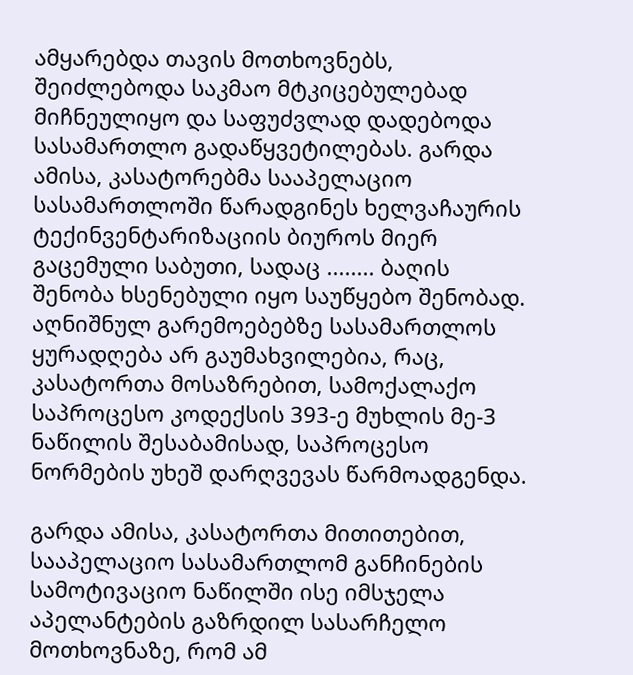ამყარებდა თავის მოთხოვნებს, შეიძლებოდა საკმაო მტკიცებულებად მიჩნეულიყო და საფუძვლად დადებოდა სასამართლო გადაწყვეტილებას. გარდა ამისა, კასატორებმა სააპელაციო სასამართლოში წარადგინეს ხელვაჩაურის ტექინვენტარიზაციის ბიუროს მიერ გაცემული საბუთი, სადაც ........ ბაღის შენობა ხსენებული იყო საუწყებო შენობად. აღნიშნულ გარემოებებზე სასამართლოს ყურადღება არ გაუმახვილებია, რაც, კასატორთა მოსაზრებით, სამოქალაქო საპროცესო კოდექსის 393-ე მუხლის მე-3 ნაწილის შესაბამისად, საპროცესო ნორმების უხეშ დარღვევას წარმოადგენდა.

გარდა ამისა, კასატორთა მითითებით, სააპელაციო სასამართლომ განჩინების სამოტივაციო ნაწილში ისე იმსჯელა აპელანტების გაზრდილ სასარჩელო მოთხოვნაზე, რომ ამ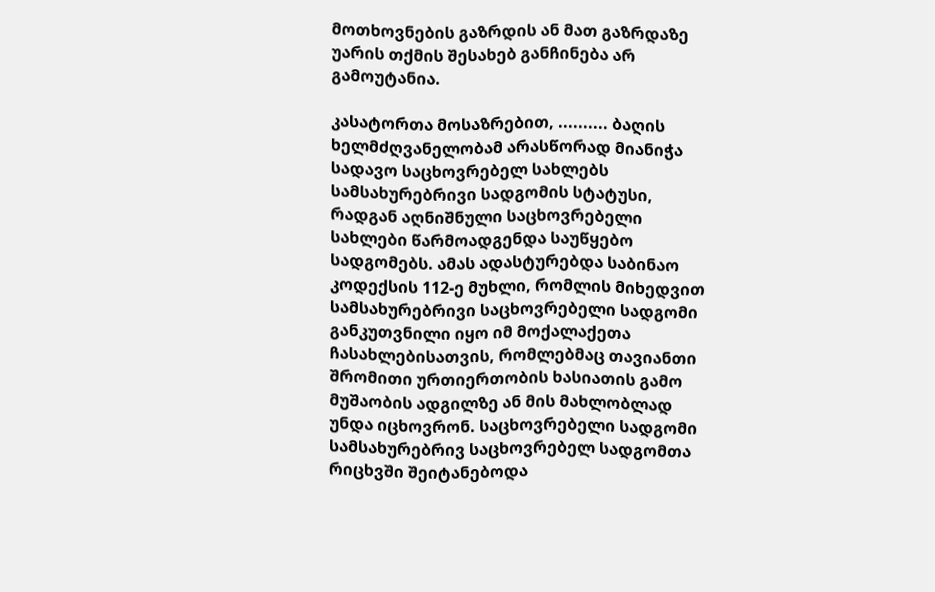მოთხოვნების გაზრდის ან მათ გაზრდაზე უარის თქმის შესახებ განჩინება არ გამოუტანია.

კასატორთა მოსაზრებით, .......... ბაღის ხელმძღვანელობამ არასწორად მიანიჭა სადავო საცხოვრებელ სახლებს სამსახურებრივი სადგომის სტატუსი, რადგან აღნიშნული საცხოვრებელი სახლები წარმოადგენდა საუწყებო სადგომებს. ამას ადასტურებდა საბინაო კოდექსის 112-ე მუხლი, რომლის მიხედვით სამსახურებრივი საცხოვრებელი სადგომი განკუთვნილი იყო იმ მოქალაქეთა ჩასახლებისათვის, რომლებმაც თავიანთი შრომითი ურთიერთობის ხასიათის გამო მუშაობის ადგილზე ან მის მახლობლად უნდა იცხოვრონ. საცხოვრებელი სადგომი სამსახურებრივ საცხოვრებელ სადგომთა რიცხვში შეიტანებოდა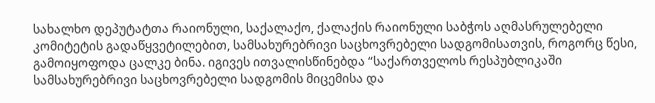სახალხო დეპუტატთა რაიონული, საქალაქო, ქალაქის რაიონული საბჭოს აღმასრულებელი კომიტეტის გადაწყვეტილებით, სამსახურებრივი საცხოვრებელი სადგომისათვის, როგორც წესი, გამოიყოფოდა ცალკე ბინა. იგივეს ითვალისწინებდა “საქართველოს რესპუბლიკაში სამსახურებრივი საცხოვრებელი სადგომის მიცემისა და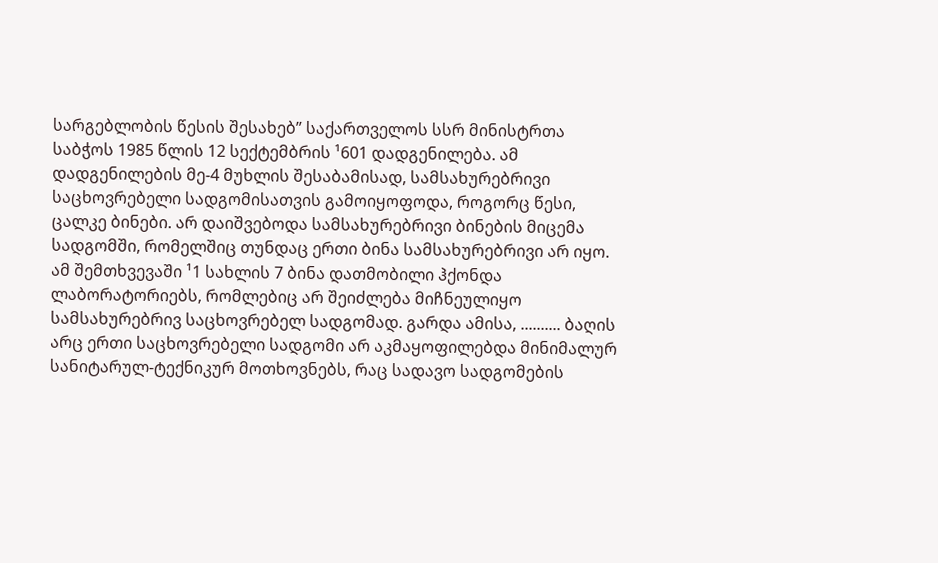სარგებლობის წესის შესახებ” საქართველოს სსრ მინისტრთა საბჭოს 1985 წლის 12 სექტემბრის ¹601 დადგენილება. ამ დადგენილების მე-4 მუხლის შესაბამისად, სამსახურებრივი საცხოვრებელი სადგომისათვის გამოიყოფოდა, როგორც წესი, ცალკე ბინები. არ დაიშვებოდა სამსახურებრივი ბინების მიცემა სადგომში, რომელშიც თუნდაც ერთი ბინა სამსახურებრივი არ იყო. ამ შემთხვევაში ¹1 სახლის 7 ბინა დათმობილი ჰქონდა ლაბორატორიებს, რომლებიც არ შეიძლება მიჩნეულიყო სამსახურებრივ საცხოვრებელ სადგომად. გარდა ამისა, .......... ბაღის არც ერთი საცხოვრებელი სადგომი არ აკმაყოფილებდა მინიმალურ სანიტარულ-ტექნიკურ მოთხოვნებს, რაც სადავო სადგომების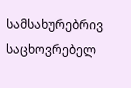სამსახურებრივ საცხოვრებელ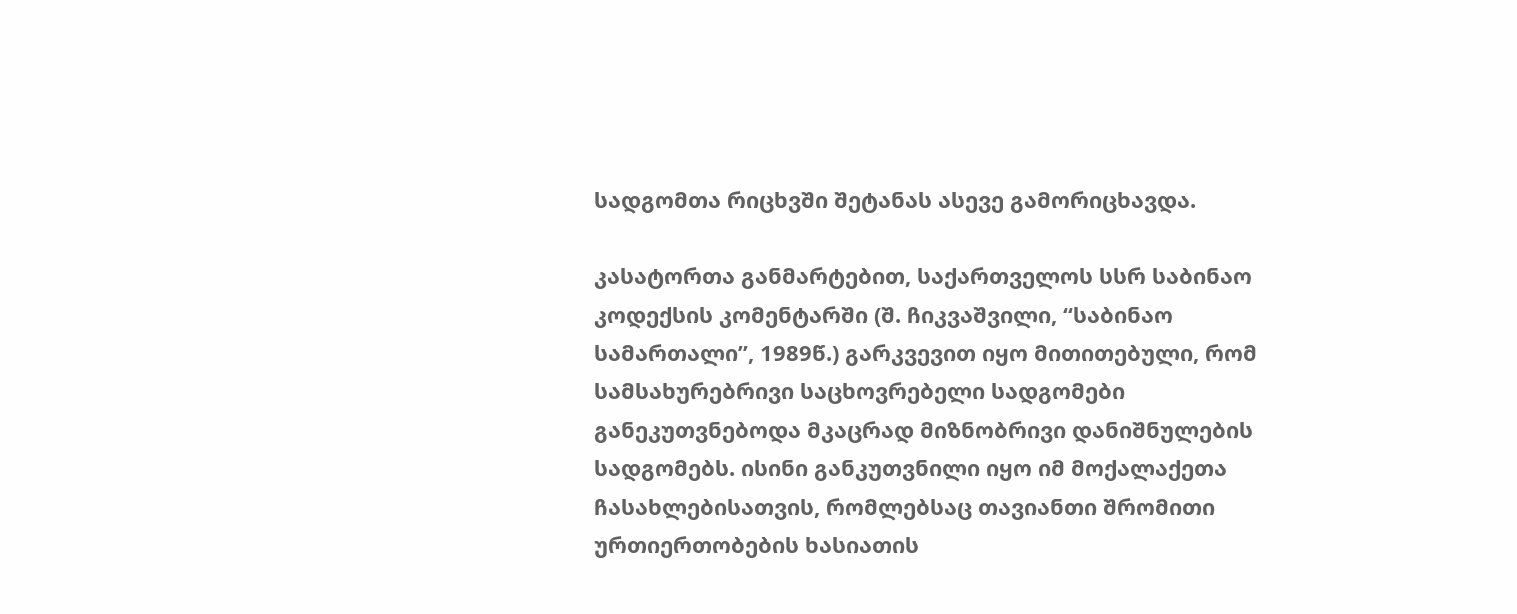სადგომთა რიცხვში შეტანას ასევე გამორიცხავდა.

კასატორთა განმარტებით, საქართველოს სსრ საბინაო კოდექსის კომენტარში (შ. ჩიკვაშვილი, “საბინაო სამართალი”, 1989წ.) გარკვევით იყო მითითებული, რომ სამსახურებრივი საცხოვრებელი სადგომები განეკუთვნებოდა მკაცრად მიზნობრივი დანიშნულების სადგომებს. ისინი განკუთვნილი იყო იმ მოქალაქეთა ჩასახლებისათვის, რომლებსაც თავიანთი შრომითი ურთიერთობების ხასიათის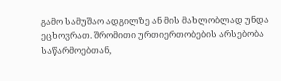გამო სამუშაო ადგილზე ან მის მახლობლად უნდა ეცხოვრათ. შრომითი ურთიერთობების არსებობა საწარმოებთან,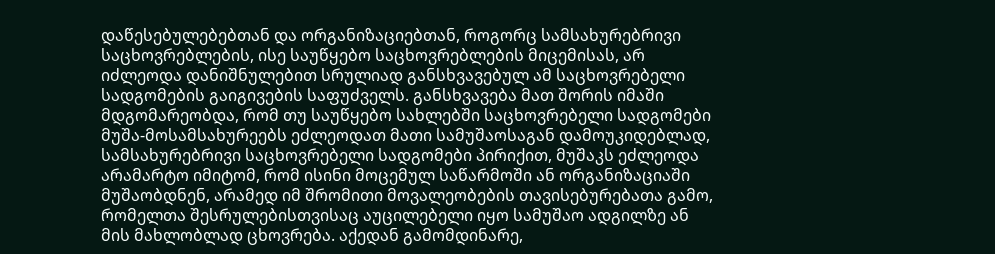დაწესებულებებთან და ორგანიზაციებთან, როგორც სამსახურებრივი საცხოვრებლების, ისე საუწყებო საცხოვრებლების მიცემისას, არ იძლეოდა დანიშნულებით სრულიად განსხვავებულ ამ საცხოვრებელი სადგომების გაიგივების საფუძველს. განსხვავება მათ შორის იმაში მდგომარეობდა, რომ თუ საუწყებო სახლებში საცხოვრებელი სადგომები მუშა-მოსამსახურეებს ეძლეოდათ მათი სამუშაოსაგან დამოუკიდებლად, სამსახურებრივი საცხოვრებელი სადგომები პირიქით, მუშაკს ეძლეოდა არამარტო იმიტომ, რომ ისინი მოცემულ საწარმოში ან ორგანიზაციაში მუშაობდნენ, არამედ იმ შრომითი მოვალეობების თავისებურებათა გამო, რომელთა შესრულებისთვისაც აუცილებელი იყო სამუშაო ადგილზე ან მის მახლობლად ცხოვრება. აქედან გამომდინარე,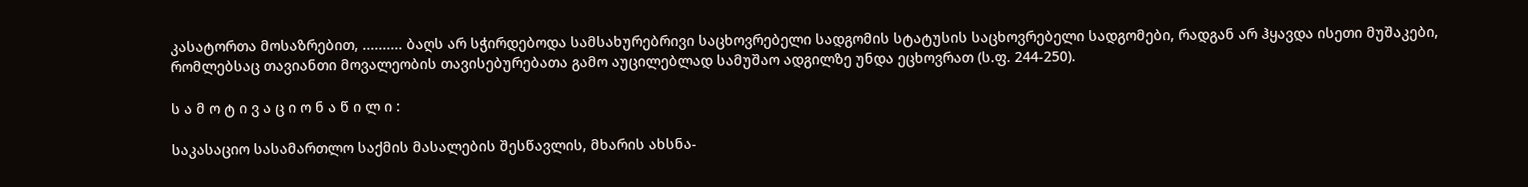კასატორთა მოსაზრებით, .......... ბაღს არ სჭირდებოდა სამსახურებრივი საცხოვრებელი სადგომის სტატუსის საცხოვრებელი სადგომები, რადგან არ ჰყავდა ისეთი მუშაკები, რომლებსაც თავიანთი მოვალეობის თავისებურებათა გამო აუცილებლად სამუშაო ადგილზე უნდა ეცხოვრათ (ს.ფ. 244-250).

ს ა მ ო ტ ი ვ ა ც ი ო ნ ა წ ი ლ ი :

საკასაციო სასამართლო საქმის მასალების შესწავლის, მხარის ახსნა-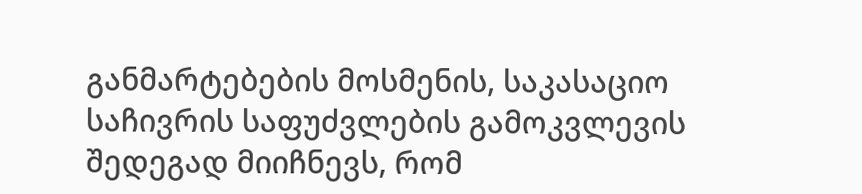განმარტებების მოსმენის, საკასაციო საჩივრის საფუძვლების გამოკვლევის შედეგად მიიჩნევს, რომ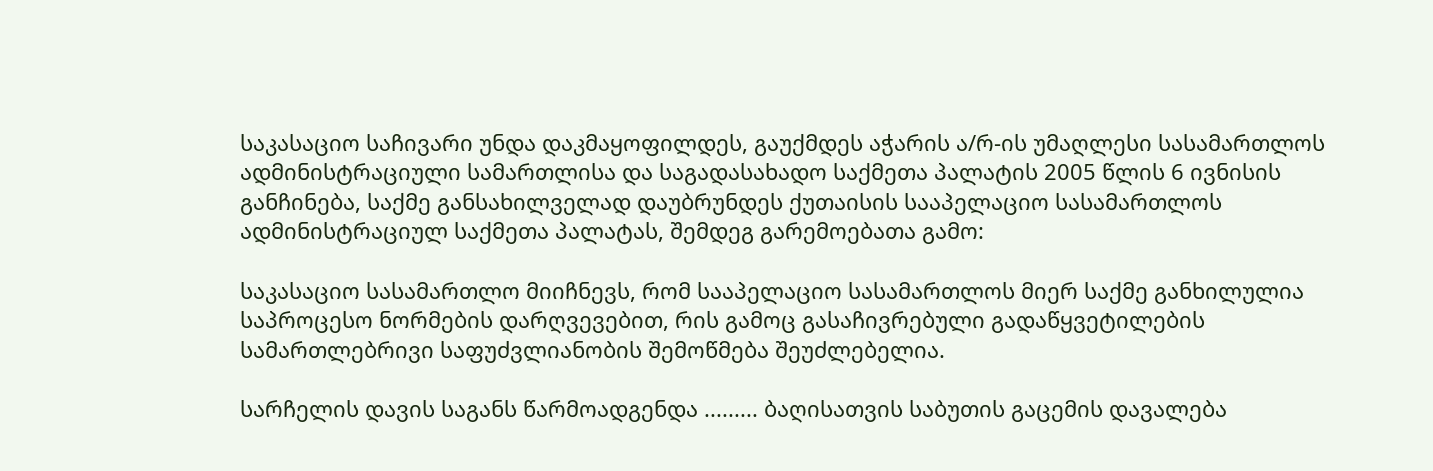საკასაციო საჩივარი უნდა დაკმაყოფილდეს, გაუქმდეს აჭარის ა/რ-ის უმაღლესი სასამართლოს ადმინისტრაციული სამართლისა და საგადასახადო საქმეთა პალატის 2005 წლის 6 ივნისის განჩინება, საქმე განსახილველად დაუბრუნდეს ქუთაისის სააპელაციო სასამართლოს ადმინისტრაციულ საქმეთა პალატას, შემდეგ გარემოებათა გამო:

საკასაციო სასამართლო მიიჩნევს, რომ სააპელაციო სასამართლოს მიერ საქმე განხილულია საპროცესო ნორმების დარღვევებით, რის გამოც გასაჩივრებული გადაწყვეტილების სამართლებრივი საფუძვლიანობის შემოწმება შეუძლებელია.

სარჩელის დავის საგანს წარმოადგენდა ......... ბაღისათვის საბუთის გაცემის დავალება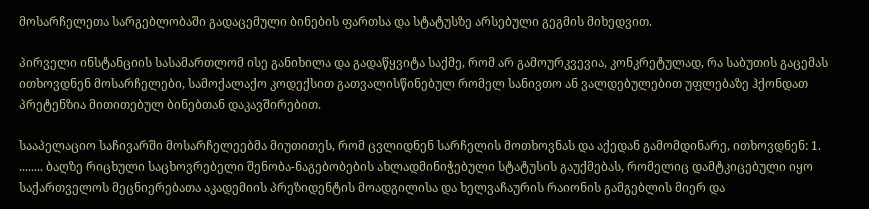მოსარჩელეთა სარგებლობაში გადაცემული ბინების ფართსა და სტატუსზე არსებული გეგმის მიხედვით.

პირველი ინსტანციის სასამართლომ ისე განიხილა და გადაწყვიტა საქმე, რომ არ გამოურკვევია, კონკრეტულად, რა საბუთის გაცემას ითხოვდნენ მოსარჩელები, სამოქალაქო კოდექსით გათვალისწინებულ რომელ სანივთო ან ვალდებულებით უფლებაზე ჰქონდათ პრეტენზია მითითებულ ბინებთან დაკავშირებით.

სააპელაციო საჩივარში მოსარჩელეებმა მიუთითეს, რომ ცვლიდნენ სარჩელის მოთხოვნას და აქედან გამომდინარე, ითხოვდნენ: 1. ........ ბაღზე რიცხული საცხოვრებელი შენობა-ნაგებობების ახლადმინიჭებული სტატუსის გაუქმებას, რომელიც დამტკიცებული იყო საქართველოს მეცნიერებათა აკადემიის პრეზიდენტის მოადგილისა და ხელვაჩაურის რაიონის გამგებლის მიერ და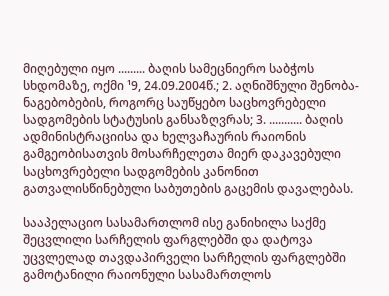მიღებული იყო ......... ბაღის სამეცნიერო საბჭოს სხდომაზე, ოქმი ¹9, 24.09.2004წ.; 2. აღნიშნული შენობა-ნაგებობების, როგორც საუწყებო საცხოვრებელი სადგომების სტატუსის განსაზღვრას; 3. ........... ბაღის ადმინისტრაციისა და ხელვაჩაურის რაიონის გამგეობისათვის მოსარჩელეთა მიერ დაკავებული საცხოვრებელი სადგომების კანონით გათვალისწინებული საბუთების გაცემის დავალებას.

სააპელაციო სასამართლომ ისე განიხილა საქმე შეცვლილი სარჩელის ფარგლებში და დატოვა უცვლელად თავდაპირველი სარჩელის ფარგლებში გამოტანილი რაიონული სასამართლოს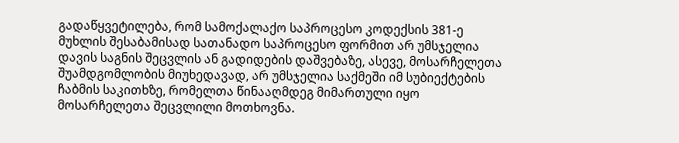გადაწყვეტილება, რომ სამოქალაქო საპროცესო კოდექსის 381-ე მუხლის შესაბამისად სათანადო საპროცესო ფორმით არ უმსჯელია დავის საგნის შეცვლის ან გადიდების დაშვებაზე, ასევე, მოსარჩელეთა შუამდგომლობის მიუხედავად, არ უმსჯელია საქმეში იმ სუბიექტების ჩაბმის საკითხზე, რომელთა წინააღმდეგ მიმართული იყო მოსარჩელეთა შეცვლილი მოთხოვნა.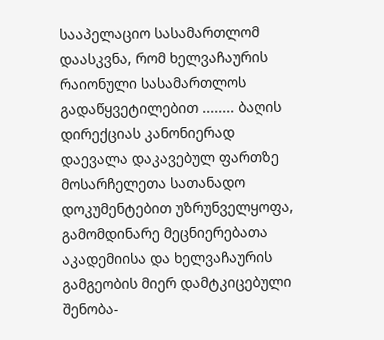სააპელაციო სასამართლომ დაასკვნა, რომ ხელვაჩაურის რაიონული სასამართლოს გადაწყვეტილებით ........ ბაღის დირექციას კანონიერად დაევალა დაკავებულ ფართზე მოსარჩელეთა სათანადო დოკუმენტებით უზრუნველყოფა, გამომდინარე მეცნიერებათა აკადემიისა და ხელვაჩაურის გამგეობის მიერ დამტკიცებული შენობა-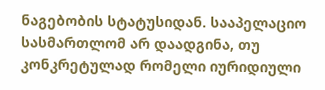ნაგებობის სტატუსიდან. სააპელაციო სასმართლომ არ დაადგინა, თუ კონკრეტულად რომელი იურიდიული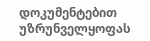დოკუმენტებით უზრუნველყოფას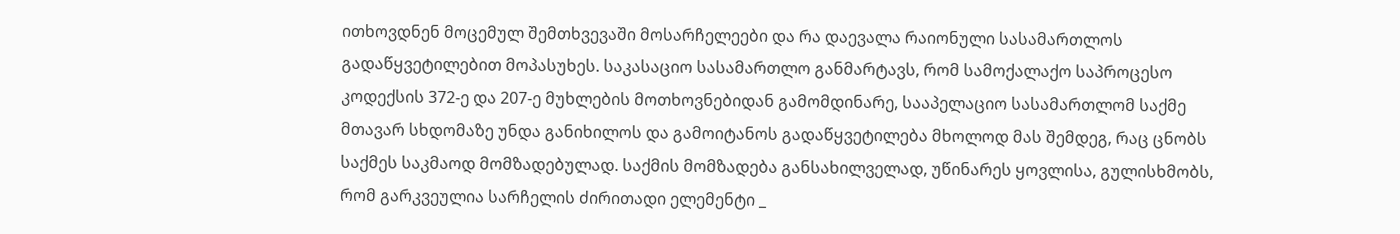ითხოვდნენ მოცემულ შემთხვევაში მოსარჩელეები და რა დაევალა რაიონული სასამართლოს გადაწყვეტილებით მოპასუხეს. საკასაციო სასამართლო განმარტავს, რომ სამოქალაქო საპროცესო კოდექსის 372-ე და 207-ე მუხლების მოთხოვნებიდან გამომდინარე, სააპელაციო სასამართლომ საქმე მთავარ სხდომაზე უნდა განიხილოს და გამოიტანოს გადაწყვეტილება მხოლოდ მას შემდეგ, რაც ცნობს საქმეს საკმაოდ მომზადებულად. საქმის მომზადება განსახილველად, უწინარეს ყოვლისა, გულისხმობს, რომ გარკვეულია სარჩელის ძირითადი ელემენტი _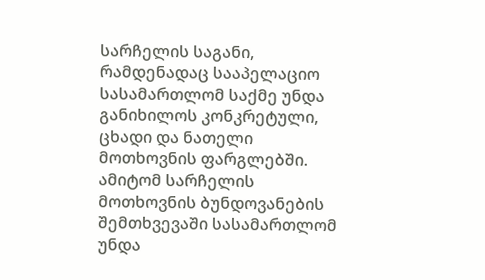სარჩელის საგანი, რამდენადაც სააპელაციო სასამართლომ საქმე უნდა განიხილოს კონკრეტული, ცხადი და ნათელი მოთხოვნის ფარგლებში. ამიტომ სარჩელის მოთხოვნის ბუნდოვანების შემთხვევაში სასამართლომ უნდა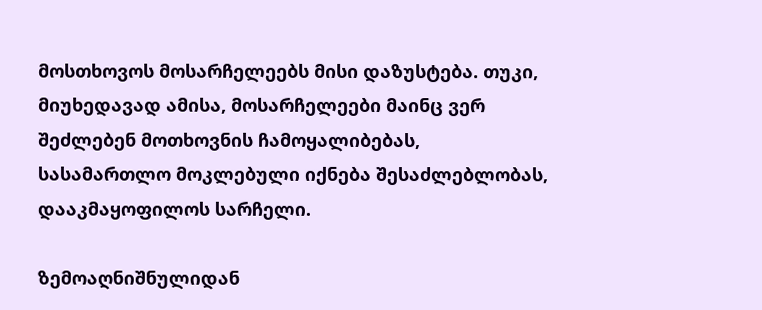მოსთხოვოს მოსარჩელეებს მისი დაზუსტება. თუკი, მიუხედავად ამისა, მოსარჩელეები მაინც ვერ შეძლებენ მოთხოვნის ჩამოყალიბებას, სასამართლო მოკლებული იქნება შესაძლებლობას, დააკმაყოფილოს სარჩელი.

ზემოაღნიშნულიდან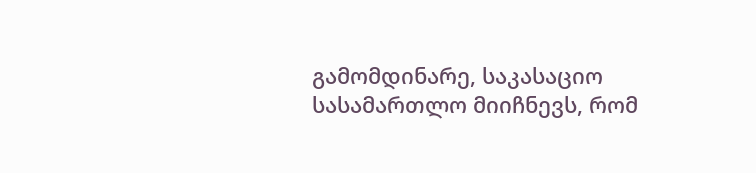გამომდინარე, საკასაციო სასამართლო მიიჩნევს, რომ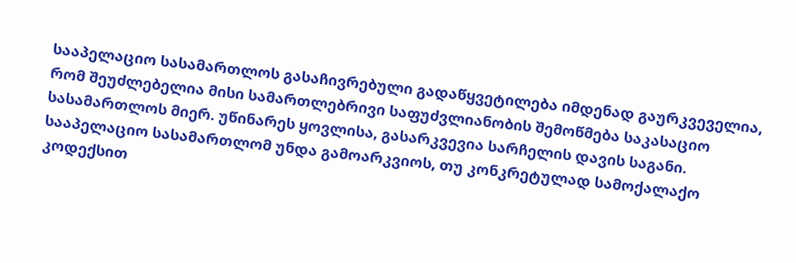სააპელაციო სასამართლოს გასაჩივრებული გადაწყვეტილება იმდენად გაურკვეველია, რომ შეუძლებელია მისი სამართლებრივი საფუძვლიანობის შემოწმება საკასაციო სასამართლოს მიერ. უწინარეს ყოვლისა, გასარკვევია სარჩელის დავის საგანი. სააპელაციო სასამართლომ უნდა გამოარკვიოს, თუ კონკრეტულად სამოქალაქო კოდექსით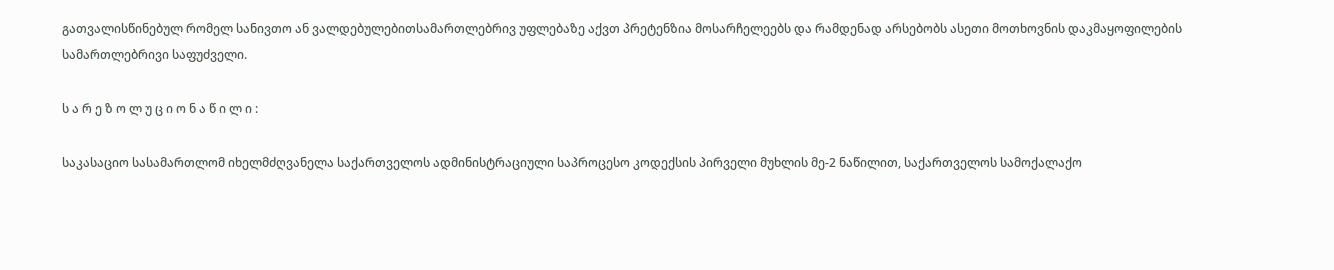გათვალისწინებულ რომელ სანივთო ან ვალდებულებითსამართლებრივ უფლებაზე აქვთ პრეტენზია მოსარჩელეებს და რამდენად არსებობს ასეთი მოთხოვნის დაკმაყოფილების სამართლებრივი საფუძველი.

ს ა რ ე ზ ო ლ უ ც ი ო ნ ა წ ი ლ ი :

საკასაციო სასამართლომ იხელმძღვანელა საქართველოს ადმინისტრაციული საპროცესო კოდექსის პირველი მუხლის მე-2 ნაწილით, საქართველოს სამოქალაქო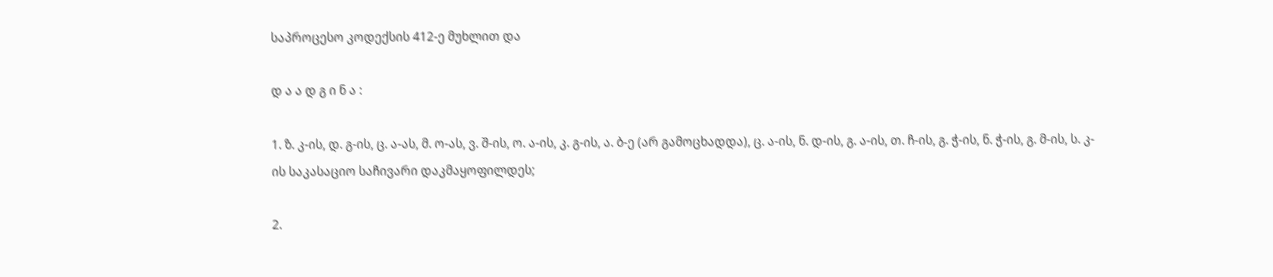საპროცესო კოდექსის 412-ე მუხლით და

დ ა ა დ გ ი ნ ა :

1. ზ. კ-ის, დ. გ-ის, ც. ა-ას, მ. ო-ას, ვ. შ-ის, ო. ა-ის, კ. გ-ის, ა. ბ-ე (არ გამოცხადდა), ც. ა-ის, ნ. დ-ის, გ. ა-ის, თ. ჩ-ის, გ. ჭ-ის, ნ. ჭ-ის, გ. მ-ის, ს. კ-ის საკასაციო საჩივარი დაკმაყოფილდეს;

2.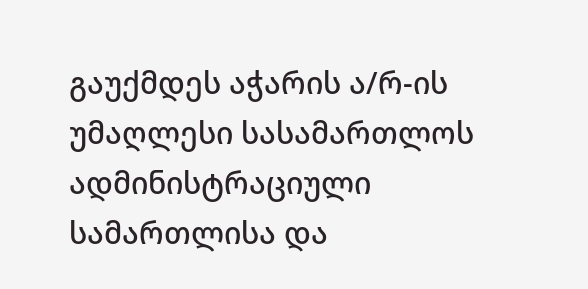გაუქმდეს აჭარის ა/რ-ის უმაღლესი სასამართლოს ადმინისტრაციული სამართლისა და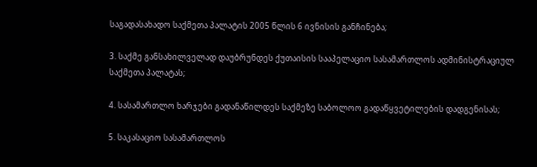საგადასახადო საქმეთა პალატის 2005 წლის 6 ივნისის განჩინება;

3. საქმე განსახილველად დაუბრუნდეს ქუთაისის სააპელაციო სასამართლოს ადმინისტრაციულ საქმეთა პალატას;

4. სასამართლო ხარჯები გადანაწილდეს საქმეზე საბოლოო გადაწყვეტილების დადგენისას;

5. საკასაციო სასამართლოს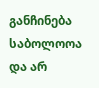განჩინება საბოლოოა და არ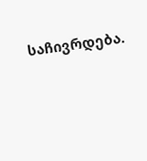საჩივრდება.